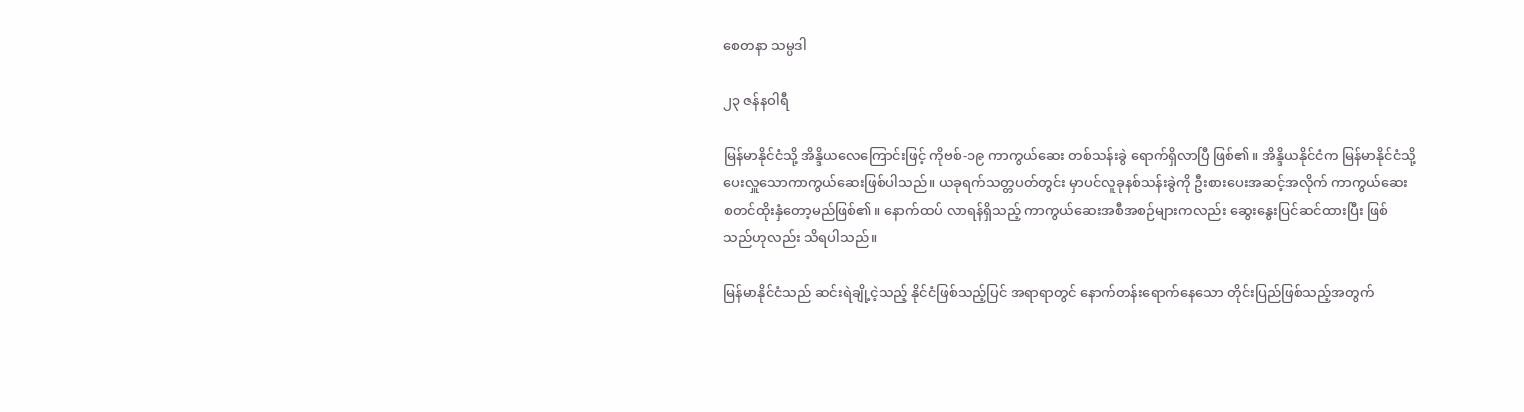စေတနာ သမ္ပဒါ

၂၃ ဇန်နဝါရီ

မြန်မာနိုင်ငံသို့ အိန္ဒိယလေကြောင်းဖြင့် ကိုဗစ်-၁၉ ကာကွယ်ဆေး တစ်သန်းခွဲ ရောက်ရှိလာပြီ ဖြစ်၏။ အိန္ဒိယနိုင်ငံက မြန်မာနိုင်ငံသို့ ပေးလှူသောကာကွယ်ဆေးဖြစ်ပါသည်။ ယခုရက်သတ္တပတ်တွင်း မှာပင်လူခုနစ်သန်းခွဲကို ဦးစားပေးအဆင့်အလိုက် ကာကွယ်ဆေး စတင်ထိုးနှံတော့မည်ဖြစ်၏။ နောက်ထပ် လာရန်ရှိသည့် ကာကွယ်ဆေးအစီအစဉ်များကလည်း ဆွေးနွေးပြင်ဆင်ထားပြီး ဖြစ်သည်ဟုလည်း သိရပါသည်။

မြန်မာနိုင်ငံသည် ဆင်းရဲချို့ငဲ့သည့် နိုင်ငံဖြစ်သည့်ပြင် အရာရာတွင် နောက်တန်းရောက်နေသော တိုင်းပြည်ဖြစ်သည့်အတွက်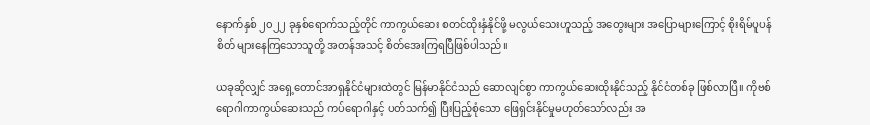နောက်နှစ် ၂၀၂၂ ခုနှစ်ရောက်သည့်တိုင် ကာကွယ်ဆေး စတင်ထိုးနှံနိုင်ဖို့ မလွယ်သေးဟူသည့် အတွေးများ အပြောများကြောင့် စိုးရိမ်ပူပန်စိတ် များနေကြသောသူတို့ အတန်အသင့် စိတ်အေးကြရပြီဖြစ်ပါသည်။

ယခုဆိုလျှင် အရှေ့တောင်အာရှနိုင်ငံများထဲတွင် မြန်မာနိုင်ငံသည် ဆောလျင်စွာ ကာကွယ်ဆေးထိုးနိုင်သည့် နိုင်ငံတစ်ခု ဖြစ်လာပြီ။ ကိုဗစ်ရောဂါကာကွယ်ဆေးသည် ကပ်ရောဂါနှင့် ပတ်သက်၍ ပြီးပြည့်စုံသော ဖြေရှင်းနိုင်မှုမဟုတ်သော်လည်း အ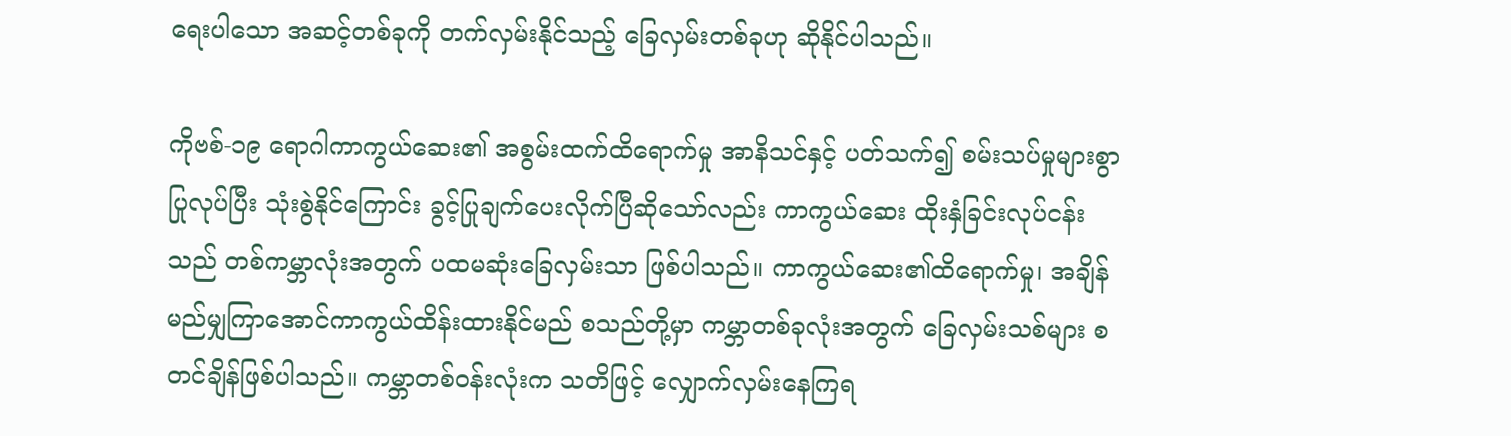ရေးပါသော အဆင့်တစ်ခုကို တက်လှမ်းနိုင်သည့် ခြေလှမ်းတစ်ခုဟု ဆိုနိုင်ပါသည်။

ကိုဗစ်-၁၉ ရောဂါကာကွယ်ဆေး၏ အစွမ်းထက်ထိရောက်မှု အာနိသင်နှင့် ပတ်သက်၍ စမ်းသပ်မှုများစွာပြုလုပ်ပြီး သုံးစွဲနိုင်ကြောင်း ခွင့်ပြုချက်ပေးလိုက်ပြီဆိုသော်လည်း ကာကွယ်ဆေး ထိုးနှံခြင်းလုပ်ငန်းသည် တစ်ကမ္ဘာလုံးအတွက် ပထမဆုံးခြေလှမ်းသာ ဖြစ်ပါသည်။ ကာကွယ်ဆေး၏ထိရောက်မှု၊ အချိန်မည်မျှကြာအောင်ကာကွယ်ထိန်းထားနိုင်မည် စသည်တို့မှာ ကမ္ဘာတစ်ခုလုံးအတွက် ခြေလှမ်းသစ်များ စတင်ချိန်ဖြစ်ပါသည်။ ကမ္ဘာတစ်ဝန်းလုံးက သတိဖြင့် လျှောက်လှမ်းနေကြရ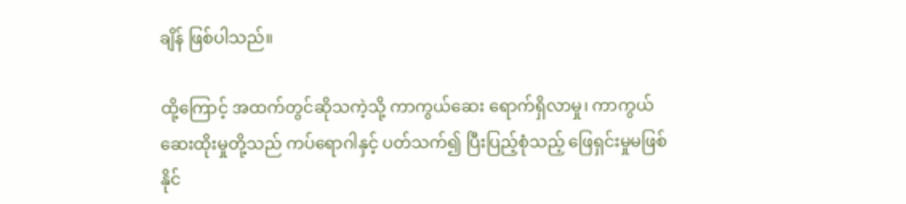ချိန် ဖြစ်ပါသည်။

ထို့ကြောင့် အထက်တွင်ဆိုသကဲ့သို့ ကာကွယ်ဆေး ရောက်ရှိလာမှု၊ ကာကွယ်ဆေးထိုးမှုတို့သည် ကပ်ရောဂါနှင့် ပတ်သက်၍ ပြီးပြည့်စုံသည့် ဖြေရှင်းမှုမဖြစ်နိုင်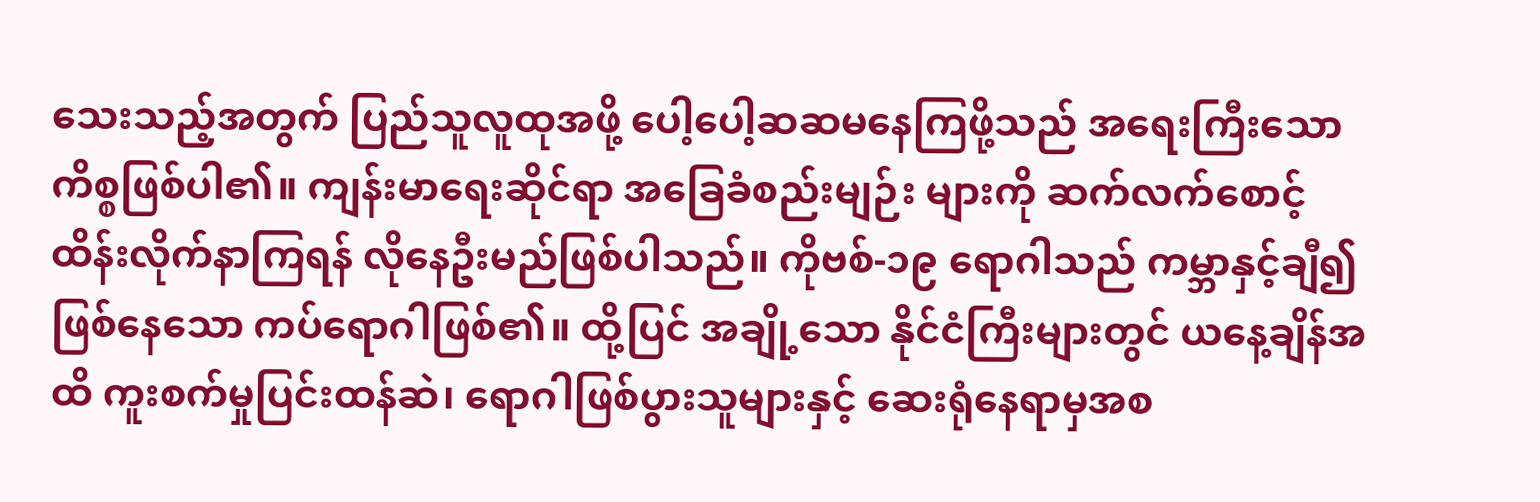သေးသည့်အတွက် ပြည်သူလူထုအဖို့ ပေါ့ပေါ့ဆဆမနေကြဖို့သည် အရေးကြီးသော ကိစ္စဖြစ်ပါ၏။ ကျန်းမာရေးဆိုင်ရာ အခြေခံစည်းမျဉ်း များကို ဆက်လက်စောင့်ထိန်းလိုက်နာကြရန် လိုနေဦးမည်ဖြစ်ပါသည်။ ကိုဗစ်-၁၉ ရောဂါသည် ကမ္ဘာနှင့်ချီ၍ ဖြစ်နေသော ကပ်ရောဂါဖြစ်၏။ ထို့ပြင် အချို့သော နိုင်ငံကြီးများတွင် ယနေ့ချိန်အထိ ကူးစက်မှုပြင်းထန်ဆဲ၊ ရောဂါဖြစ်ပွားသူများနှင့် ဆေးရုံနေရာမှအစ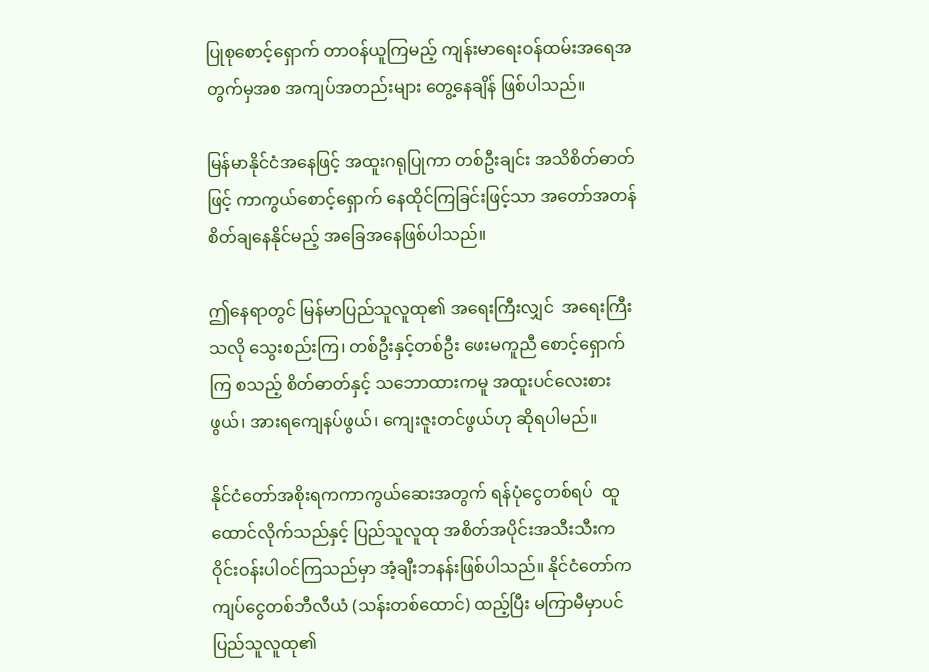ပြုစုစောင့်ရှောက် တာဝန်ယူကြမည့် ကျန်းမာရေးဝန်ထမ်းအရေအတွက်မှအစ အကျပ်အတည်းများ တွေ့နေချိန် ဖြစ်ပါသည်။

မြန်မာနိုင်ငံအနေဖြင့် အထူးဂရုပြုကာ တစ်ဦးချင်း အသိစိတ်ဓာတ်ဖြင့် ကာကွယ်စောင့်ရှောက် နေထိုင်ကြခြင်းဖြင့်သာ အတော်အတန် စိတ်ချနေနိုင်မည့် အခြေအနေဖြစ်ပါသည်။

ဤနေရာတွင် မြန်မာပြည်သူလူထု၏ အရေးကြီးလျှင်  အရေးကြီးသလို သွေးစည်းကြ၊ တစ်ဦးနှင့်တစ်ဦး ဖေးမကူညီ စောင့်ရှောက်ကြ စသည့် စိတ်ဓာတ်နှင့် သဘောထားကမူ အထူးပင်လေးစားဖွယ်၊ အားရကျေနပ်ဖွယ်၊ ကျေးဇူးတင်ဖွယ်ဟု ဆိုရပါမည်။

နိုင်ငံတော်အစိုးရကကာကွယ်ဆေးအတွက် ရန်ပုံငွေတစ်ရပ်  ထူထောင်လိုက်သည်နှင့် ပြည်သူလူထု အစိတ်အပိုင်းအသီးသီးက ဝိုင်းဝန်းပါဝင်ကြသည်မှာ အံ့ချီးဘနန်းဖြစ်ပါသည်။ နိုင်ငံတော်က  ကျပ်ငွေတစ်ဘီလီယံ (သန်းတစ်ထောင်) ထည့်ပြီး မကြာမီမှာပင်  ပြည်သူလူထု၏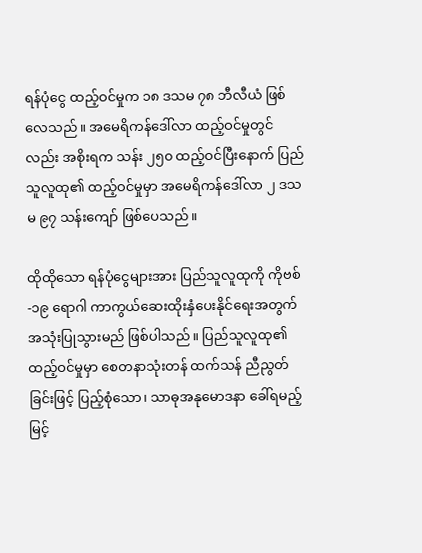ရန်ပုံငွေ ထည့်ဝင်မှုက ၁၈ ဒသမ ၇၈ ဘီလီယံ ဖြစ်လေသည်။ အမေရိကန်ဒေါ်လာ ထည့်ဝင်မှုတွင်လည်း အစိုးရက သန်း ၂၅၀ ထည့်ဝင်ပြီးနောက် ပြည်သူလူထု၏ ထည့်ဝင်မှုမှာ အမေရိကန်ဒေါ်လာ ၂ ဒသမ ၉၇ သန်းကျော် ဖြစ်ပေသည်။

ထိုထိုသော ရန်ပုံငွေများအား ပြည်သူလူထုကို ကိုဗစ်-၁၉ ရောဂါ ကာကွယ်ဆေးထိုးနှံပေးနိုင်ရေးအတွက် အသုံးပြုသွားမည် ဖြစ်ပါသည်။ ပြည်သူလူထု၏ ထည့်ဝင်မှုမှာ စေတနာသုံးတန် ထက်သန် ညီညွတ်ခြင်းဖြင့် ပြည့်စုံသော၊ သာဓုအနုမောဒနာ ခေါ်ရမည့် မြင့်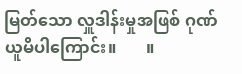မြတ်သော လှူဒါန်းမှုအဖြစ် ဂုဏ်ယူမိပါကြောင်း။       ။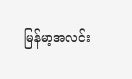မြန်မာ့အလင်း